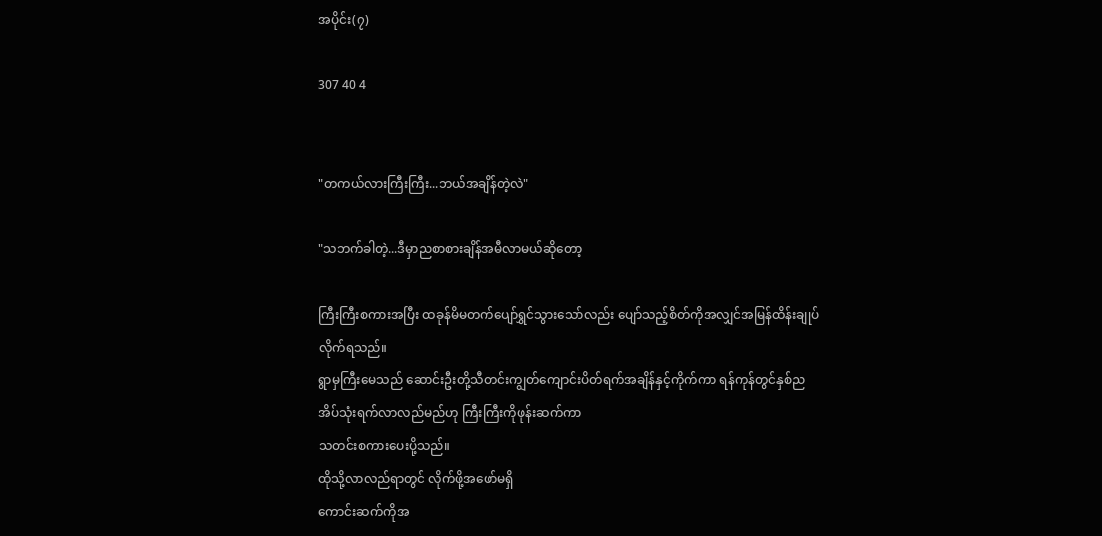အပိုင်း(၇)

307 40 4


"တကယ်လားကြီးကြီး...ဘယ်အချိန်တဲ့လဲ"

"သဘက်ခါတဲ့...ဒီမှာညစာစားချိန်အမီလာမယ်ဆိုတော့

ကြီးကြီးစကားအပြီး ထခုန်မိမတက်ပျော်ရွှင်သွားသော်လည်း ပျော်သည့်စိတ်ကိုအလျှင်အမြန်ထိန်းချုပ်လိုက်ရသည်။
ရွာမှကြီးမေသည် ဆောင်းဦးတို့သီတင်းကျွတ်ကျောင်းပိတ်ရက်အချိန်နှင့်ကိုက်ကာ ရန်ကုန်တွင်နှစ်ညအိပ်သုံးရက်လာလည်မည်ဟု ကြီးကြီးကိုဖုန်းဆက်ကာ
သတင်းစကားပေးပို့သည်။
ထိုသို့လာလည်ရာတွင် လိုက်ဖို့အဖော်မရှိ
ကောင်းဆက်ကိုအ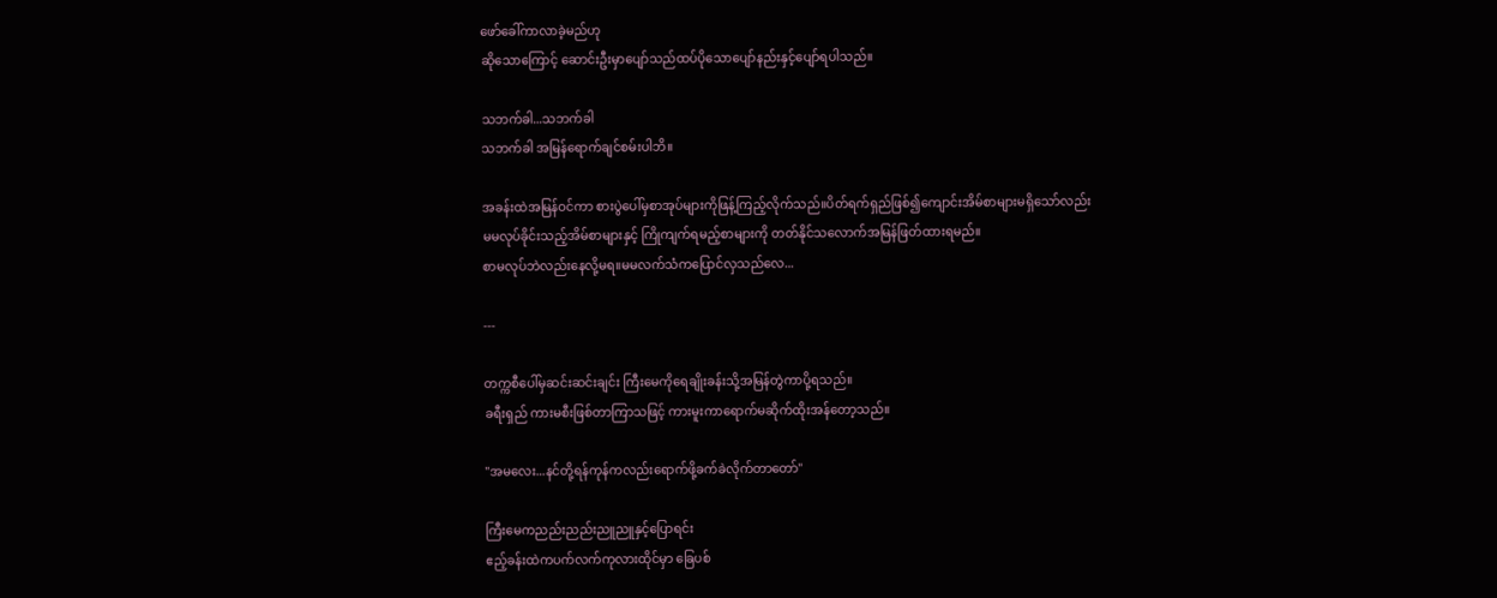ဖော်ခေါ်ကာလာခဲ့မည်ဟု
ဆိုသောကြောင့် ဆောင်းဦးမှာပျော်သည်ထပ်ပိုသောပျော်နည်းနှင့်ပျော်ရပါသည်။

သဘက်ခါ...သဘက်ခါ
သဘက်ခါ အမြန်ရောက်ချင်စမ်းပါဘိ။

အခန်းထဲအမြန်ဝင်ကာ စားပွဲပေါ်မှစာအုပ်များကိုဖြန့်ကြည့်လိုက်သည်။ပိတ်ရက်ရှည်ဖြစ်၍ကျောင်းအိမ်စာများမရှိသော်လည်း
မမလုပ်ခိုင်းသည့်အိမ်စာများနှင့် ကြိုကျက်ရမည့်စာများကို တတ်နိုင်သလောက်အမြန်ဖြတ်ထားရမည်။
စာမလုပ်ဘဲလည်းနေလို့မရ။မမလက်သံကပြောင်လှသည်လေ...

---

တက္ကစီပေါ်မှဆင်းဆင်းချင်း ကြီးမေကိုရေချိုးခန်းသို့အမြန်တွဲကာပို့ရသည်။
ခရီးရှည် ကားမစီးဖြစ်တာကြာသဖြင့် ကားမူးကာရောက်မဆိုက်ထိုးအန်တော့သည်။

"အမလေး...နင်တို့ရန်ကုန်ကလည်းရောက်ဖို့ခက်ခဲလိုက်တာတော်"

ကြီးမေကညည်းညည်းညူညူနှင့်ပြောရင်း
ဧည့်ခန်းထဲကပက်လက်ကုလားထိုင်မှာ ခြေပစ်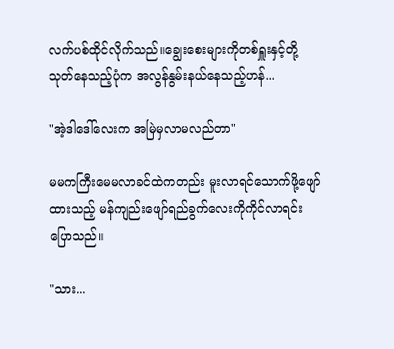လက်ပစ်ထိုင်လိုက်သည်။ချွေးစေးများကိုတစ်ရှူးနှင့်တို့သုတ်နေသည့်ပုံက အလွန်နွမ်းနယ်နေသည့်ဟန်...

"အဲ့ဒါဒေါ်လေးက အမြဲမှလာမလည်တာ"

မမကကြီးမေမလာခင်ထဲကတည်း မူးလာရင်သောက်ဖို့ဖျော်ထားသည့် မန်ကျည်းဖျော်ရည်ခွက်လေးကိုကိုင်လာရင်းပြောသည်။

"သား...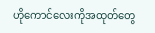ဟိုကောင်လေးကိုအထုတ်တွေ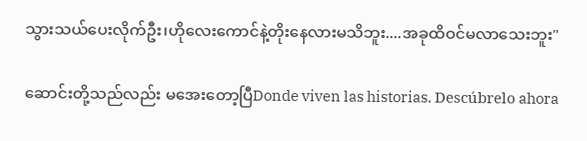သွားသယ်ပေးလိုက်ဦး၊ဟိုလေးကောင်နဲ့တိုးနေလားမသိဘူး....အခုထိဝင်မလာသေးဘူး"

ဆောင်းတို့သည်လည်း မအေးတော့ပြီDonde viven las historias. Descúbrelo ahora